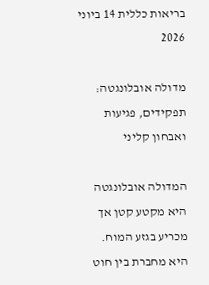בריאות כללית 14 ביוני 2026

מדולה אובלונגטה: תפקידים, פגיעות ואבחון קליני

המדולה אובלונגטה היא מקטע קטן אך מכריע בגזע המוח. היא מחברת בין חוט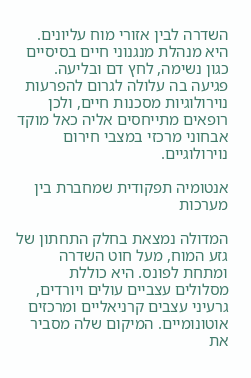השדרה לבין אזורי מוח עליונים. היא מנהלת מנגנוני חיים בסיסיים כגון נשימה, לחץ דם ובליעה. פגיעה בה עלולה לגרום להפרעות נוירולוגיות מסכנות חיים, ולכן רופאים מתייחסים אליה כאל מוקד אבחוני מרכזי במצבי חירום נוירולוגיים.

אנטומיה תפקודית שמחברת בין מערכות

המדולה נמצאת בחלק התחתון של גזע המוח, מעל חוט השדרה ומתחת לפונס. היא כוללת מסלולים עצביים עולים ויורדים, גרעיני עצבים קרניאליים ומרכזים אוטונומיים. המיקום שלה מסביר את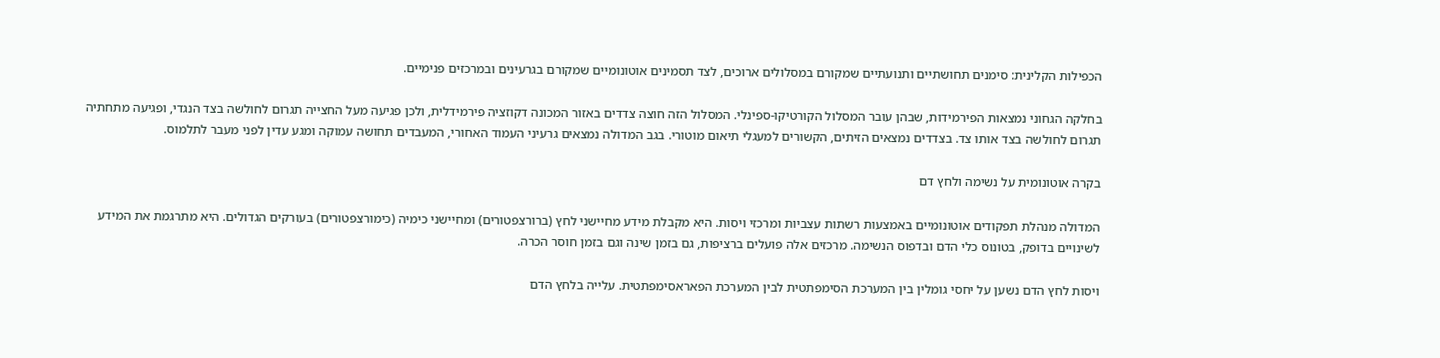הכפילות הקלינית: סימנים תחושתיים ותנועתיים שמקורם במסלולים ארוכים, לצד תסמינים אוטונומיים שמקורם בגרעינים ובמרכזים פנימיים.

בחלקה הגחוני נמצאות הפירמידות, שבהן עובר המסלול הקורטיקו-ספינלי. המסלול הזה חוצה צדדים באזור המכונה דקוזציה פירמידלית, ולכן פגיעה מעל החצייה תגרום לחולשה בצד הנגדי, ופגיעה מתחתיה תגרום לחולשה בצד אותו צד. בצדדים נמצאים הזיתים, הקשורים למעגלי תיאום מוטורי. בגב המדולה נמצאים גרעיני העמוד האחורי, המעבדים תחושה עמוקה ומגע עדין לפני מעבר לתלמוס.

בקרה אוטונומית על נשימה ולחץ דם

המדולה מנהלת תפקודים אוטונומיים באמצעות רשתות עצביות ומרכזי ויסות. היא מקבלת מידע מחיישני לחץ (ברורצפטורים) ומחיישני כימיה (כימורצפטורים) בעורקים הגדולים. היא מתרגמת את המידע לשינויים בדופק, בטונוס כלי הדם ובדפוס הנשימה. מרכזים אלה פועלים ברציפות, גם בזמן שינה וגם בזמן חוסר הכרה.

ויסות לחץ הדם נשען על יחסי גומלין בין המערכת הסימפתטית לבין המערכת הפאראסימפתטית. עלייה בלחץ הדם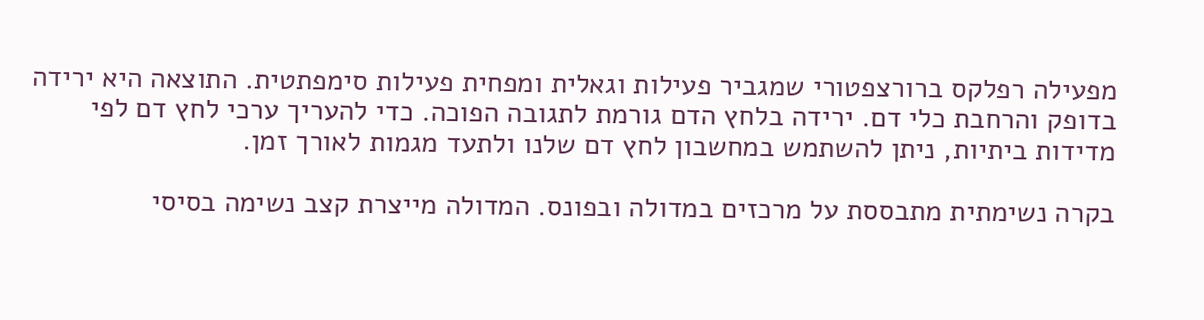מפעילה רפלקס ברורצפטורי שמגביר פעילות וגאלית ומפחית פעילות סימפתטית. התוצאה היא ירידה בדופק והרחבת כלי דם. ירידה בלחץ הדם גורמת לתגובה הפוכה. כדי להעריך ערכי לחץ דם לפי מדידות ביתיות, ניתן להשתמש במחשבון לחץ דם שלנו ולתעד מגמות לאורך זמן.

בקרה נשימתית מתבססת על מרכזים במדולה ובפונס. המדולה מייצרת קצב נשימה בסיסי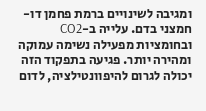ומגיבה לשינויים ברמת פחמן דו-חמצני בדם. עלייה ב-CO2 ובחומציות מפעילה נשימה עמוקה ומהירה יותר. פגיעה בתפקוד הזה יכולה לגרום להיפוונטילציה, לדום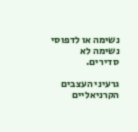נשימה או לדפוסי נשימה לא סדירים.

גרעיני העצבים הקרניאליים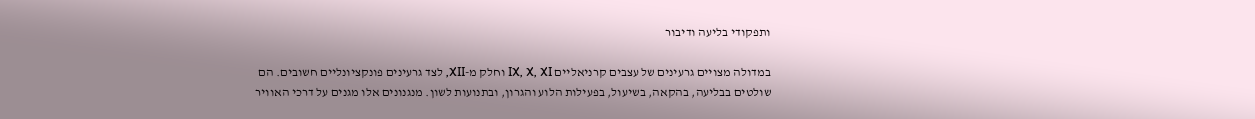ותפקודי בליעה ודיבור

במדולה מצויים גרעינים של עצבים קרניאליים IX, X, XI וחלק מ-XII, לצד גרעינים פונקציונליים חשובים. הם שולטים בבליעה, בהקאה, בשיעול, בפעילות הלוע והגרון, ובתנועות לשון. מנגנונים אלו מגנים על דרכי האוויר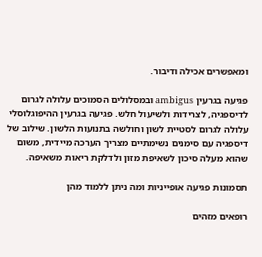ומאפשרים אכילה ודיבור.

פגיעה בגרעין ambigus ובמסלולים הסמוכים עלולה לגרום לדיספגיה, לצרידות ולשיעול חלש. פגיעה בגרעין ההיפוגלוסלי עלולה לגרום לסטיית לשון וחולשה בתנועות הלשון. שילוב של דיספגיה עם סימנים נשימתיים מצריך הערכה מיידית, משום שהוא מעלה סיכון לשאיפת מזון ולדלקת ריאות משאיפה.

תסמונות פגיעה אופייניות ומה ניתן ללמוד מהן

רופאים מזהים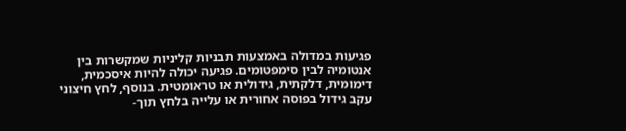פגיעות במדולה באמצעות תבניות קליניות שמקשרות בין אנטומיה לבין סימפטומים. פגיעה יכולה להיות איסכמית, דימומית, דלקתית, גידולית או טראומטית. בנוסף, לחץ חיצוני עקב גידול בפוסה אחורית או עלייה בלחץ תוך-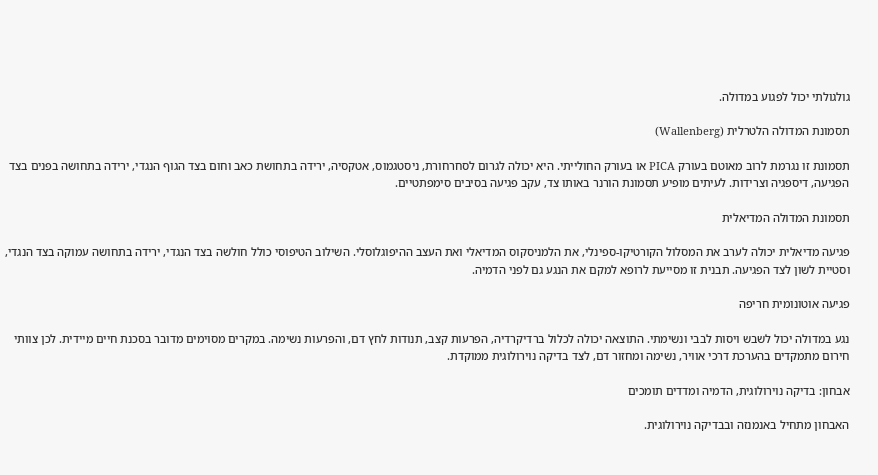גולגולתי יכול לפגוע במדולה.

תסמונת המדולה הלטרלית (Wallenberg)

תסמונת זו נגרמת לרוב מאוטם בעורק PICA או בעורק החולייתי. היא יכולה לגרום לסחרחורת, ניסטגמוס, אטקסיה, ירידה בתחושת כאב וחום בצד הגוף הנגדי, ירידה בתחושה בפנים בצד הפגיעה, דיספגיה וצרידות. לעיתים מופיע תסמונת הורנר באותו צד, עקב פגיעה בסיבים סימפתטיים.

תסמונת המדולה המדיאלית

פגיעה מדיאלית יכולה לערב את המסלול הקורטיקו-ספינלי, את הלמניסקוס המדיאלי ואת העצב ההיפוגלוסלי. השילוב הטיפוסי כולל חולשה בצד הנגדי, ירידה בתחושה עמוקה בצד הנגדי, וסטיית לשון לצד הפגיעה. תבנית זו מסייעת לרופא למקם את הנגע גם לפני הדמיה.

פגיעה אוטונומית חריפה

נגע במדולה יכול לשבש ויסות לבבי ונשימתי. התוצאה יכולה לכלול ברדיקרדיה, הפרעות קצב, תנודות לחץ דם, והפרעות נשימה. במקרים מסוימים מדובר בסכנת חיים מיידית. לכן צוותי חירום מתמקדים בהערכת דרכי אוויר, נשימה ומחזור דם, לצד בדיקה נוירולוגית ממוקדת.

אבחון: בדיקה נוירולוגית, הדמיה ומדדים תומכים

האבחון מתחיל באנמנזה ובבדיקה נוירולוגית.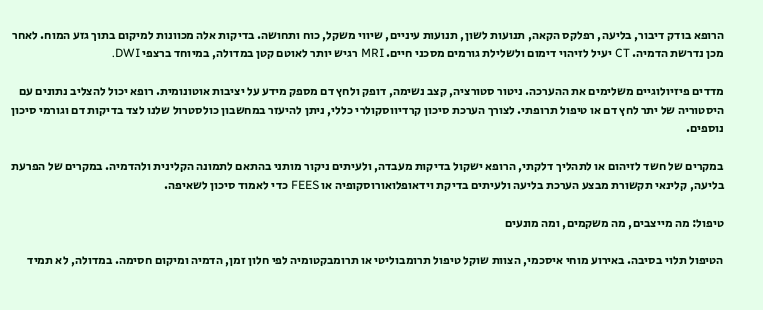הרופא בודק דיבור, בליעה, רפלקס הקאה, תנועות לשון, תנועות עיניים, שיווי משקל, כוח ותחושה. בדיקות אלה מכוונות למיקום בתוך גזע המוח. לאחר מכן נדרשת הדמיה. CT יעיל לזיהוי דימום ולשלילת גורמים מסכני חיים. MRI רגיש יותר לאוטם קטן במדולה, במיוחד ברצפי DWI.

מדדים פיזיולוגיים משלימים את ההערכה. ניטור סטורציה, קצב נשימה, דופק ולחץ דם מספק מידע על יציבות אוטונומית. רופא יכול להצליב נתונים עם היסטוריה של יתר לחץ דם או טיפול תרופתי. לצורך הערכת סיכון קרדיווסקולרי כללי, ניתן להיעזר במחשבון כולסטרול שלנו לצד בדיקות דם וגורמי סיכון נוספים.

במקרים של חשד לזיהום או לתהליך דלקתי, הרופא ישקול בדיקות מעבדה, ולעיתים ניקור מותני בהתאם לתמונה הקלינית ולהדמיה. במקרים של הפרעת בליעה, קלינאי תקשורת מבצע הערכת בליעה ולעיתים בדיקת וידאופלואורוסקופיה או FEES כדי לאמוד סיכון לשאיפה.

טיפול: מה מייצבים, מה משקמים, ומה מונעים

הטיפול תלוי בסיבה. באירוע מוחי איסכמי, הצוות שוקל טיפול תרומבוליטי או תרומבקטומיה לפי חלון זמן, הדמיה ומיקום חסימה. במדולה, לא תמיד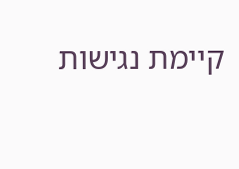קיימת נגישות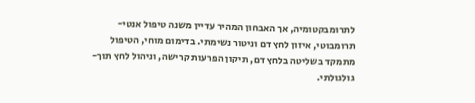לתרומבקטומיה, אך האבחון המהיר עדיין משנה טיפול אנטי-תרומבוטי, איזון לחץ דם וניטור נשימתי. בדימום מוחי, הטיפול מתמקד בשליטה בלחץ דם, תיקון הפרעות קרישה, וניהול לחץ תוך-גולגולתי.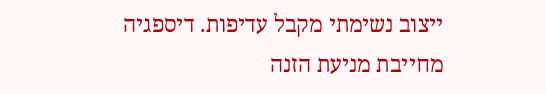ייצוב נשימתי מקבל עדיפות. דיספגיה מחייבת מניעת הזנה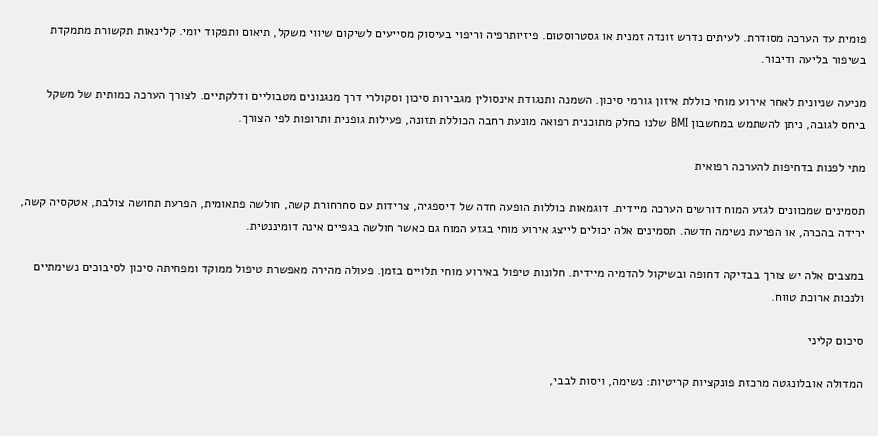פומית עד הערכה מסודרת. לעיתים נדרש זונדה זמנית או גסטרוסטום. פיזיותרפיה וריפוי בעיסוק מסייעים לשיקום שיווי משקל, תיאום ותפקוד יומי. קלינאות תקשורת מתמקדת בשיפור בליעה ודיבור.

מניעה שניונית לאחר אירוע מוחי כוללת איזון גורמי סיכון. השמנה ותנגודת אינסולין מגבירות סיכון וסקולרי דרך מנגנונים מטבוליים ודלקתיים. לצורך הערכה כמותית של משקל ביחס לגובה, ניתן להשתמש במחשבון BMI שלנו כחלק מתוכנית רפואה מונעת רחבה הכוללת תזונה, פעילות גופנית ותרופות לפי הצורך.

מתי לפנות בדחיפות להערכה רפואית

תסמינים שמכוונים לגזע המוח דורשים הערכה מיידית. דוגמאות כוללות הופעה חדה של דיספגיה, צרידות עם סחרחורת קשה, חולשה פתאומית, הפרעת תחושה צולבת, אטקסיה קשה, ירידה בהכרה, או הפרעת נשימה חדשה. תסמינים אלה יכולים לייצג אירוע מוחי בגזע המוח גם כאשר חולשה בגפיים אינה דומיננטית.

במצבים אלה יש צורך בבדיקה דחופה ובשיקול להדמיה מיידית. חלונות טיפול באירוע מוחי תלויים בזמן. פעולה מהירה מאפשרת טיפול ממוקד ומפחיתה סיכון לסיבוכים נשימתיים ולנכות ארוכת טווח.

סיכום קליני

המדולה אובלונגטה מרכזת פונקציות קריטיות: נשימה, ויסות לבבי,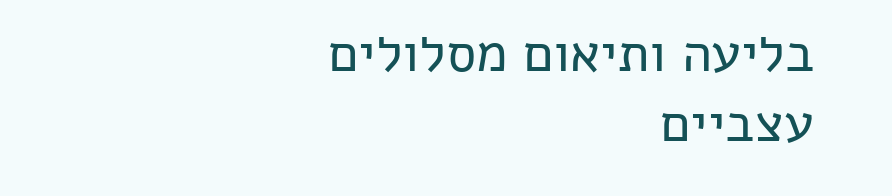בליעה ותיאום מסלולים עצביים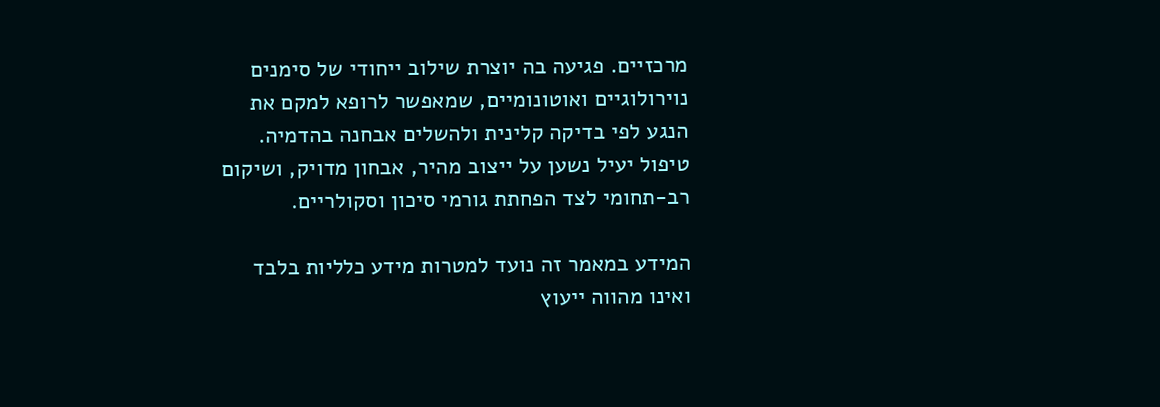מרכזיים. פגיעה בה יוצרת שילוב ייחודי של סימנים נוירולוגיים ואוטונומיים, שמאפשר לרופא למקם את הנגע לפי בדיקה קלינית ולהשלים אבחנה בהדמיה. טיפול יעיל נשען על ייצוב מהיר, אבחון מדויק, ושיקום רב-תחומי לצד הפחתת גורמי סיכון וסקולריים.

המידע במאמר זה נועד למטרות מידע כלליות בלבד ואינו מהווה ייעוץ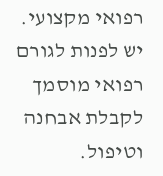רפואי מקצועי. יש לפנות לגורם רפואי מוסמך לקבלת אבחנה וטיפול.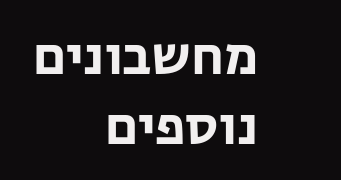מחשבונים נוספים